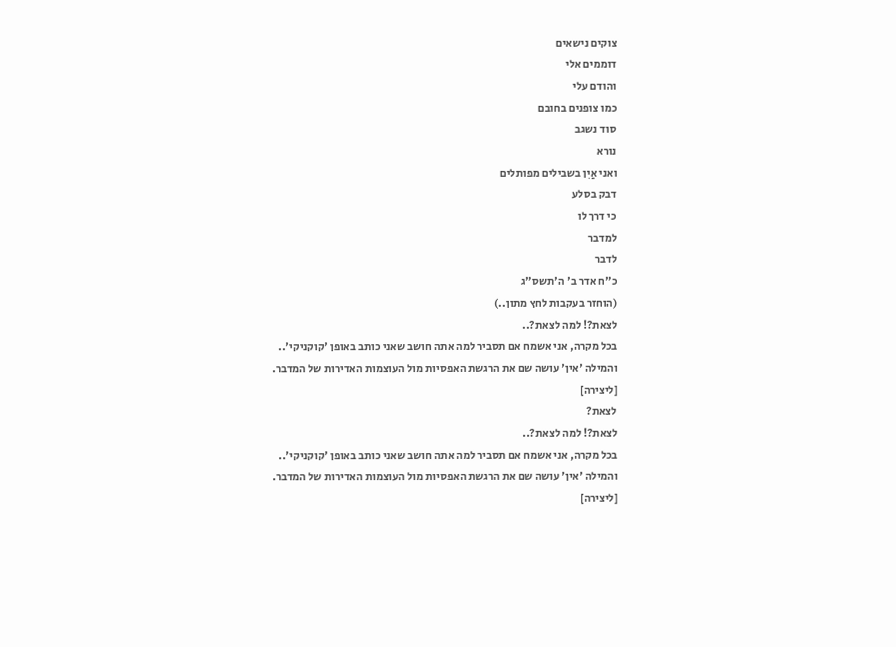צוקים נישאים
דוממים אלי
והודם עלי
כמו צופנים בחובם
סוד נשגב
נורא
ואני אַיִן בשבילים מפותלים
דבק בסלע
כי דרך לו
למדבר
לדבר
כ"ח אדר ב' ה'תשס"ג
(הוחזר בעקבות לחץ מתון..)
לצאת?! למה לצאת?..
בכל מקרה, אני אשמח אם תסביר למה אתה חושב שאני כותב באופן 'קוקניקי'..
והמילה 'אין' עושה שם את הרגשת האפסיות מול העוצמות האדירות של המדבר.
[ליצירה]
לצאת?
לצאת?! למה לצאת?..
בכל מקרה, אני אשמח אם תסביר למה אתה חושב שאני כותב באופן 'קוקניקי'..
והמילה 'אין' עושה שם את הרגשת האפסיות מול העוצמות האדירות של המדבר.
[ליצירה]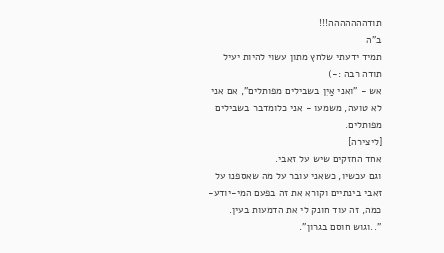תודההההההה!!!
ב"ה
תמיד ידעתי שלחץ מתון עשוי להיות יעיל
תודה רבה :-)
אש - "ואני אַיִן בשבילים מפותלים", אם אני לא טועה, משמעו - אני כלומדבר בשבילים מפותלים.
[ליצירה]
אחד החזקים שיש על זאבי.
וגם עכשיו, כשאני עובר על מה שאספנו על זאבי בינתיים וקורא את זה בפעם המי-יודע-כמה, זה עוד חונק לי את הדמעות בעין.
"..וגוש חוסם בגרון".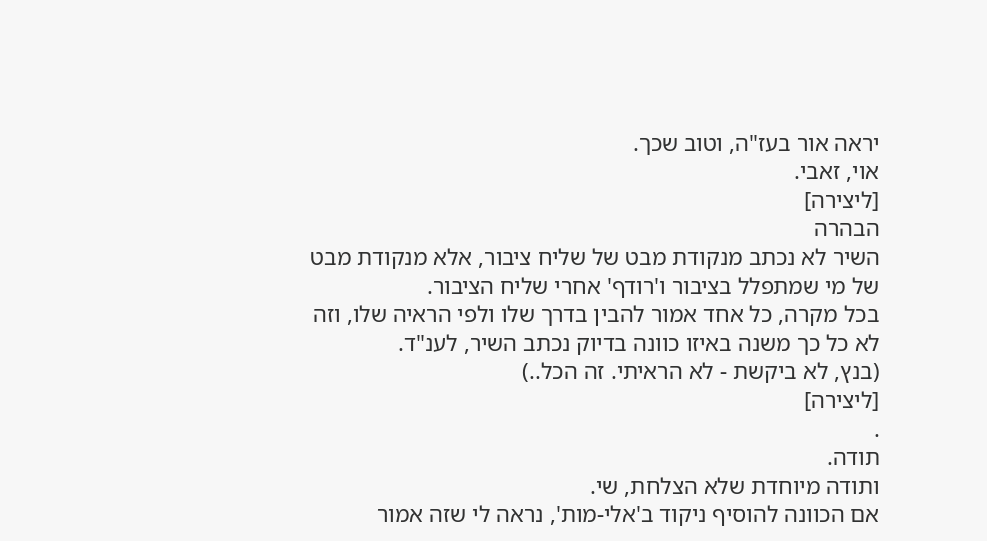יראה אור בעז"ה, וטוב שכך.
אוי, זאבי.
[ליצירה]
הבהרה
השיר לא נכתב מנקודת מבט של שליח ציבור, אלא מנקודת מבט של מי שמתפלל בציבור ו'רודף' אחרי שליח הציבור.
בכל מקרה, כל אחד אמור להבין בדרך שלו ולפי הראיה שלו, וזה לא כל כך משנה באיזו כוונה בדיוק נכתב השיר, לענ"ד.
(בנץ, לא ביקשת - לא הראיתי. זה הכל..)
[ליצירה]
.
תודה.
ותודה מיוחדת שלא הצלחת, שי.
אם הכוונה להוסיף ניקוד ב'אלי-מות', נראה לי שזה אמור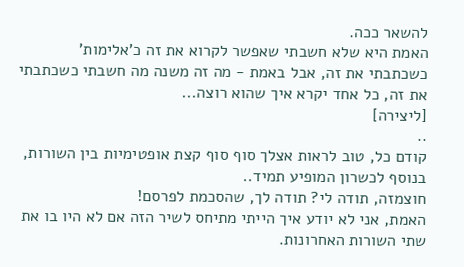להשאר ככה.
האמת היא שלא חשבתי שאפשר לקרוא את זה כ'אלימות' כשכתבתי את זה, אבל באמת - מה זה משנה מה חשבתי כשכתבתי את זה, כל אחד יקרא איך שהוא רוצה...
[ליצירה]
..
קודם כל, טוב לראות אצלך סוף סוף קצת אופטימיות בין השורות, בנוסף לכשרון המופיע תמיד..
חוצמזה, תודה לי? תודה לך, שהסכמת לפרסם!
האמת, אני לא יודע איך הייתי מתיחס לשיר הזה אם לא היו בו את שתי השורות האחרונות.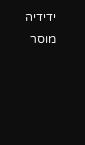ידידיה מוסר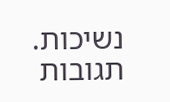נשיכות.
תגובות